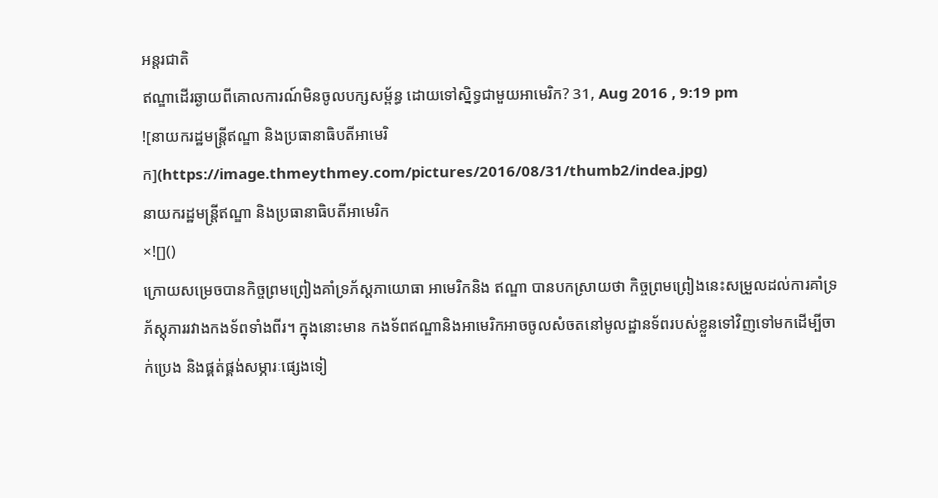អន្តរជាតិ
ឥណ្ឌាដើរឆ្ងាយពីគោលការណ៍មិនចូលបក្សសម្ព័ន្ធ ដោយទៅស្និទ្ធជាមួយអាមេរិក? 31, Aug 2016 , 9:19 pm
![នាយករដ្ឋមន្ត្រីឥណ្ឌា និងប្រធានាធិបតីអាមេរិក](https://image.thmeythmey.com/pictures/2016/08/31/thumb2/indea.jpg)
នាយករដ្ឋមន្ត្រីឥណ្ឌា និងប្រធានាធិបតីអាមេរិក
×![]()
ក្រោយសម្រេចបានកិច្ចព្រមព្រៀងគាំទ្រភ័ស្តភាយោធា អាមេរិកនិង ឥណ្ឌា បានបកស្រាយថា កិច្ចព្រមព្រៀងនេះសម្រួលដល់ការគាំទ្រភ័ស្តុភាររវាងកងទ័ពទាំងពីរ។ ក្នុងនោះមាន កងទ័ពឥណ្ឌានិងអាមេរិកអាចចូលសំចតនៅមូលដ្ឋានទ័ពរបស់ខ្លួនទៅវិញទៅមកដើម្បីចាក់ប្រេង និងផ្គត់ផ្គង់សម្ភារៈផ្សេងទៀ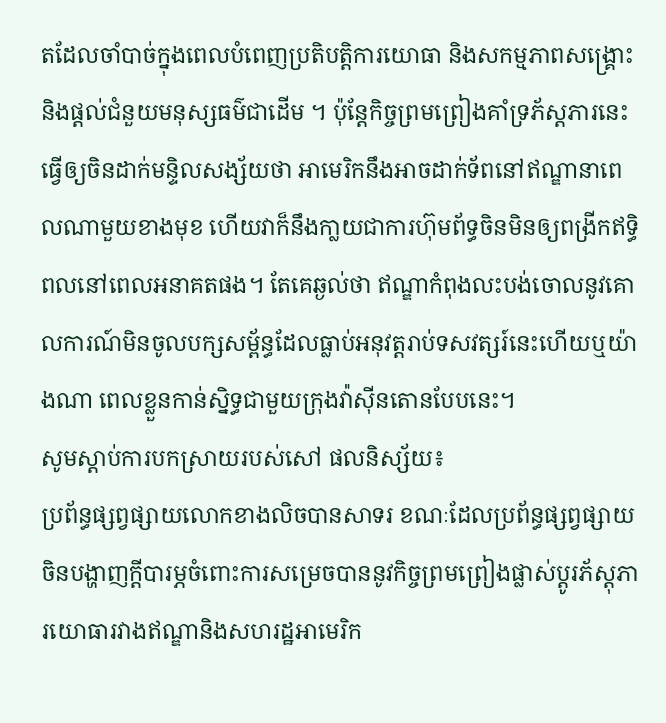តដែលចាំបាច់ក្នុងពេលបំពេញប្រតិបត្តិការយោធា និងសកម្មភាពសង្គ្រោះនិងផ្តល់ជំនួយមនុស្សធម៌ជាដើម ។ ប៉ុន្តែកិច្ចព្រមព្រៀងគាំទ្រភ័ស្តភារនេះ ធ្វើឲ្យចិនដាក់មន្ទិលសង្ស័យថា អាមេរិកនឹងអាចដាក់ទ័ពនៅឥណ្ឌានាពេលណាមួយខាងមុខ ហើយវាក៏នឹងកា្លយជាការហ៊ុមព័ទ្ធចិនមិនឲ្យពង្រីកឥទ្ធិពលនៅពេលអនាគតផង។ តែគេឆ្ងល់ថា ឥណ្ឌាកំពុងលះបង់ចោលនូវគោលការណ៍មិនចូលបក្សសម្ព័ន្ធដែលធ្លាប់អនុវត្តរាប់ទសវត្សរ៍នេះហើយឬយ៉ាងណា ពេលខ្លួនកាន់ស្និទ្ធជាមួយក្រុងវ៉ាស៊ីនតោនបែបនេះ។
សូមស្តាប់ការបកស្រាយរបស់សៅ ផលនិស្ស័យ៖
ប្រព័ន្ធផ្សព្វផ្សាយលោកខាងលិចបានសាទរ ខណៈដែលប្រព័ន្ធផ្សព្វផ្សាយចិនបង្ហាញក្តីបារម្ភចំពោះការសម្រេចបាននូវកិច្ចព្រមព្រៀងផ្លាស់ប្តូរភ័ស្តុភារយោធារវាងឥណ្ឌានិងសហរដ្ឋអាមេរិក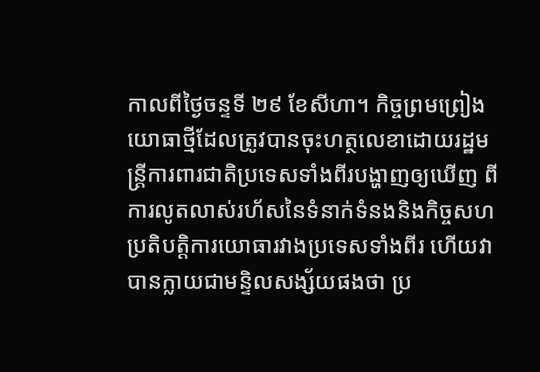កាលពីថ្ងៃចន្ទទី ២៩ ខែសីហា។ កិច្ចព្រមព្រៀងយោធាថ្មីដែលត្រូវបានចុះហត្ថលេខាដោយរដ្ឋមន្ត្រីការពារជាតិប្រទេសទាំងពីរបង្ហាញឲ្យឃើញ ពីការលូតលាស់រហ័សនៃទំនាក់ទំនងនិងកិច្ចសហប្រតិបត្តិការយោធារវាងប្រទេសទាំងពីរ ហើយវាបានក្លាយជាមន្ទិលសង្ស័យផងថា ប្រ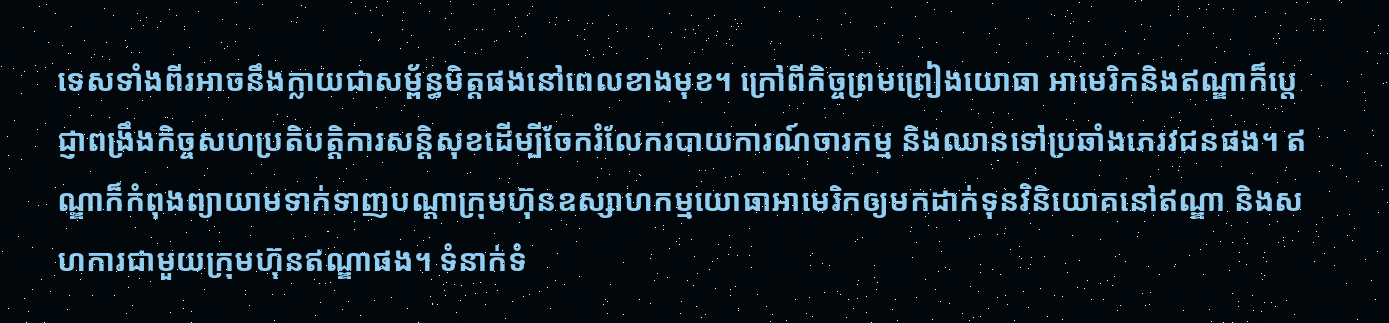ទេសទាំងពីរអាចនឹងក្លាយជាសម្ព័ន្ធមិត្តផងនៅពេលខាងមុខ។ ក្រៅពីកិច្ចព្រមព្រៀងយោធា អាមេរិកនិងឥណ្ឌាក៏ប្តេជ្ញាពង្រឹងកិច្ចសហប្រតិបត្តិការសន្តិសុខដើម្បីចែករំលែករបាយការណ៍ចារកម្ម និងឈានទៅប្រឆាំងភេរវជនផង។ ឥណ្ឌាក៏កំពុងព្យាយាមទាក់ទាញបណ្តាក្រុមហ៊ុនឧស្សាហកម្មយោធាអាមេរិកឲ្យមកដាក់ទុនវិនិយោគនៅឥណ្ឌា និងសហការជាមួយក្រុមហ៊ុនឥណ្ឌាផង។ ទំនាក់ទំ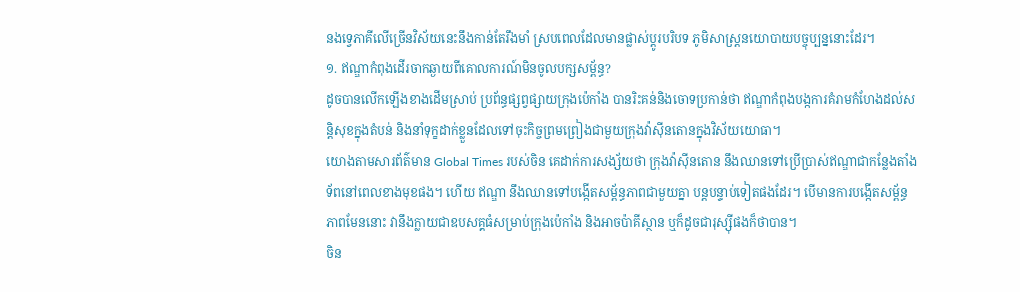នងទ្វេភាគីលើច្រើនវិស័យនេះនឹងកាន់តែរឹងមាំ ស្របពេលដែលមានផ្លាស់ប្តូរបរិបទ ភូមិសាស្ត្រនយោបាយបច្ចុប្បន្ននោះដែរ។
១. ឥណ្ឌាកំពុងដើរចាកឆ្ងាយពីគោលការណ៍មិនចូលបក្សសម្ព័ន្ធ?
ដូចបានលើកឡើងខាងដើមស្រាប់ ប្រព័ន្ធផ្សព្វផ្សាយក្រុងប៉េកាំង បានរិះគន់និងចោទប្រកាន់ថា ឥណ្ឌាកំពុងបង្កការគំរាមកំហែងដល់សន្តិសុខក្នុងតំបន់ និងនាំទុក្ខដាក់ខ្លួនដែលទៅចុះកិច្ចព្រមព្រៀងជាមួយក្រុងវ៉ាស៊ីនតោនក្នុងវិស័យយោធា។
យោងតាមសារព័ត៌មាន Global Times របស់ចិន គេដាក់ការសង្ស័យថា ក្រុងវ៉ាស៊ីនតោន នឹងឈានទៅប្រើប្រាស់ឥណ្ឌាជាកន្លែងតាំងទ័ពនៅពេលខាងមុខផង។ ហើយ ឥណ្ឌា នឹងឈានទៅបង្កើតសម្ព័ន្ធភាពជាមួយគ្នា បន្តបន្ទាប់ទៀតផងដែរ។ បើមានការបង្កើតសម្ព័ន្ធភាពមែននោះ វានឹងក្លាយជាឧបសគ្គធំសម្រាប់ក្រុងប៉េកាំង និងអាចប៉ាគីស្ថាន ឬក៏ដូចជារុស្ស៊ីផងក៏ថាបាន។
ចិន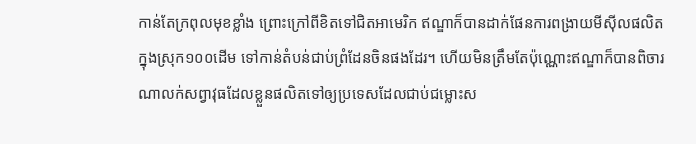កាន់តែក្រពុលមុខខ្លាំង ព្រោះក្រៅពីខិតទៅជិតអាមេរិក ឥណ្ឌាក៏បានដាក់ផែនការពង្រាយមីស៊ីលផលិតក្នុងស្រុក១០០ដើម ទៅកាន់តំបន់ជាប់ព្រំដែនចិនផងដែរ។ ហើយមិនត្រឹមតែប៉ុណ្ណោះឥណ្ឌាក៏បានពិចារណាលក់សព្វាវុធដែលខ្លួនផលិតទៅឲ្យប្រទេសដែលជាប់ជម្លោះស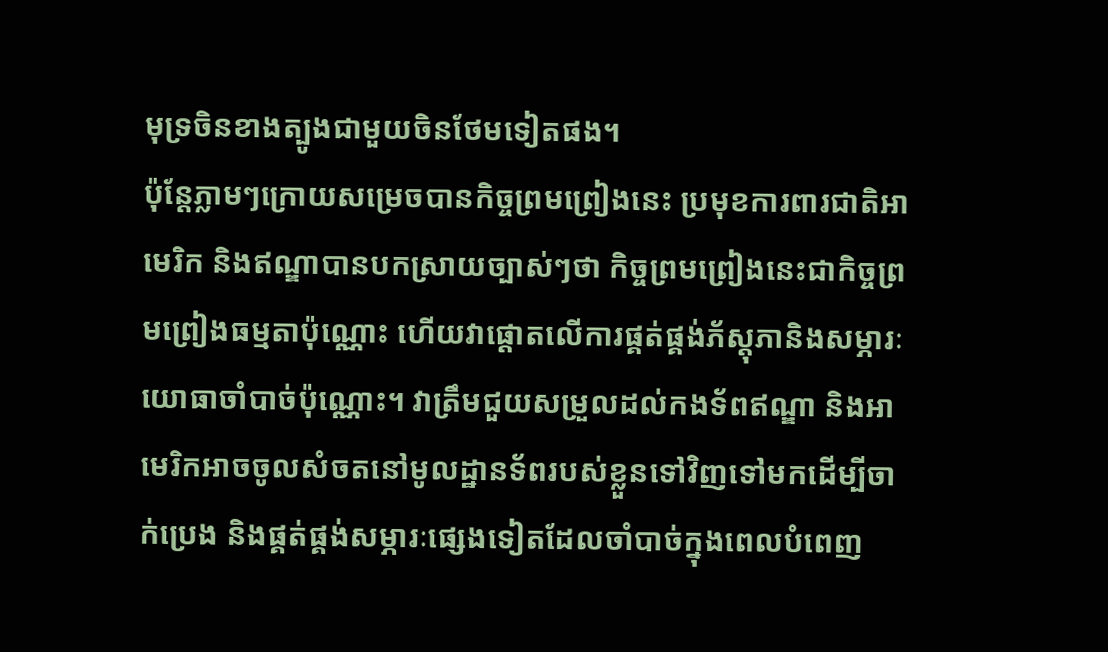មុទ្រចិនខាងត្បូងជាមួយចិនថែមទៀតផង។
ប៉ុន្តែភ្លាមៗក្រោយសម្រេចបានកិច្ចព្រមព្រៀងនេះ ប្រមុខការពារជាតិអាមេរិក និងឥណ្ឌាបានបកស្រាយច្បាស់ៗថា កិច្ចព្រមព្រៀងនេះជាកិច្ចព្រមព្រៀងធម្មតាប៉ុណ្ណោះ ហើយវាផ្តោតលើការផ្គត់ផ្គង់ភ័ស្តុភានិងសម្ភារៈយោធាចាំបាច់ប៉ុណ្ណោះ។ វាត្រឹមជួយសម្រួលដល់កងទ័ពឥណ្ឌា និងអាមេរិកអាចចូលសំចតនៅមូលដ្ឋានទ័ពរបស់ខ្លួនទៅវិញទៅមកដើម្បីចាក់ប្រេង និងផ្គត់ផ្គង់សម្ភារៈផ្សេងទៀតដែលចាំបាច់ក្នុងពេលបំពេញ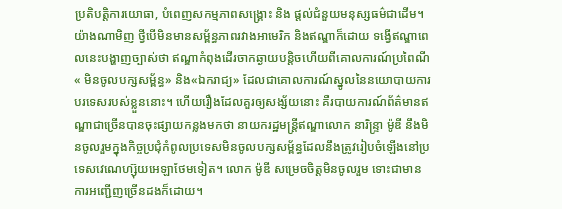ប្រតិបត្តិការយោធា, បំពេញសកម្មភាពសង្គ្រោះ និង ផ្តល់ជំនួយមនុស្សធម៌ជាដើម។
យ៉ាងណាមិញ ថ្វីបើមិនមានសម្ព័ន្ធភាពរវាងអាមេរិក និងឥណ្ឌាក៏ដោយ ទង្វើឥណ្ឌាពេលនេះបង្ហាញច្បាស់ថា ឥណ្ឌាកំពុងដើរចាកឆ្ងាយបន្តិចហើយពីគោលការណ៍ប្រពៃណី « មិនចូលបក្សសម្ព័ន្ធ» និង«ឯករាជ្យ» ដែលជាគោលការណ៍ស្នូលនៃនយោបាយការបរទេសរបស់ខ្លួននោះ។ ហើយរឿងដែលគួរឲ្យសង្ស័យនោះ គឺរបាយការណ៍ព័ត៌មានឥណ្ឌាជាច្រើនបានចុះផ្សាយកន្លងមកថា នាយករដ្ឋមន្ត្រីឥណ្ឌាលោក នារិន្ទ្រា ម៉ូឌី នឹងមិនចូលរួមក្នុងកិច្ចប្រជុំកំពូលប្រទេសមិនចូលបក្សសម្ព័ន្ធដែលនឹងត្រូវរៀបចំឡើងនៅប្រទេសវេណេហ្ស៊ុយអេឡាថែមទៀត។ លោក ម៉ូឌី សម្រេចចិត្តមិនចូលរួម ទោះជាមានការអញ្ជើញច្រើនដងក៏ដោយ។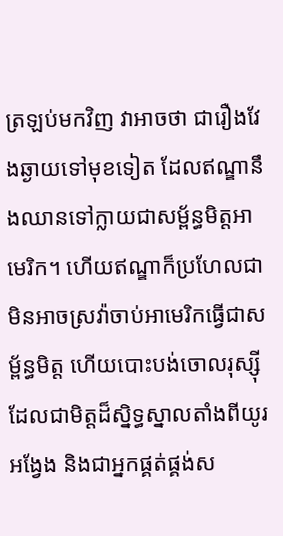ត្រឡប់មកវិញ វាអាចថា ជារឿងវែងឆ្ងាយទៅមុខទៀត ដែលឥណ្ឌានឹងឈានទៅក្លាយជាសម្ព័ន្ធមិត្តអាមេរិក។ ហើយឥណ្ឌាក៏ប្រហែលជាមិនអាចស្រវ៉ាចាប់អាមេរិកធ្វើជាសម្ព័ន្ធមិត្ត ហើយបោះបង់ចោលរុស្ស៊ីដែលជាមិត្តដ៏ស្និទ្ធស្នាលតាំងពីយូរអង្វែង និងជាអ្នកផ្គត់ផ្គង់ស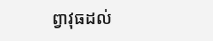ព្វាវុធដល់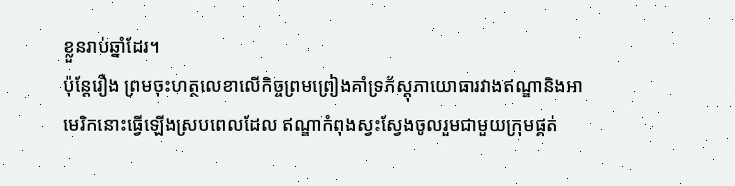ខ្លួនរាប់ឆ្នាំដែរ។
ប៉ុន្តែរឿង ព្រមចុះហត្ថលេខាលើកិច្ចព្រមព្រៀងគាំទ្រភ័ស្តុភាយោធារវាងឥណ្ឌានិងអាមេរិកនោះធ្វើឡើងស្របពេលដែល ឥណ្ឌាកំពុងស្វះស្វែងចូលរួមជាមួយក្រុមផ្គត់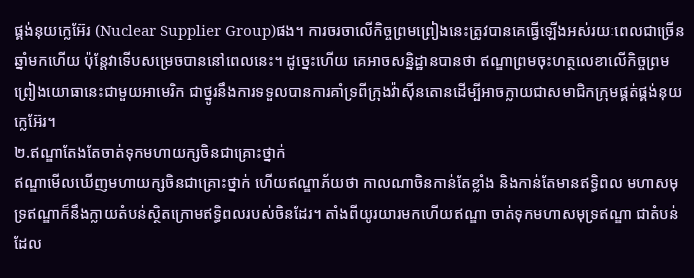ផ្គង់នុយក្លេអ៊ែរ (Nuclear Supplier Group)ផង។ ការចរចាលើកិច្ចព្រមព្រៀងនេះត្រូវបានគេធ្វើឡើងអស់រយៈពេលជាច្រើនឆ្នាំមកហើយ ប៉ុន្តែវាទើបសម្រេចបាននៅពេលនេះ។ ដូច្នេះហើយ គេអាចសន្និដ្ឋានបានថា ឥណ្ឌាព្រមចុះហត្ថលេខាលើកិច្ចព្រមព្រៀងយោធានេះជាមួយអាមេរិក ជាថ្នូរនឹងការទទួលបានការគាំទ្រពីក្រុងវ៉ាស៊ីនតោនដើម្បីអាចក្លាយជាសមាជិកក្រុមផ្គត់ផ្គង់នុយក្លេអ៊ែរ។
២.ឥណ្ឌាតែងតែចាត់ទុកមហាយក្សចិនជាគ្រោះថ្នាក់
ឥណ្ឌាមើលឃើញមហាយក្សចិនជាគ្រោះថ្នាក់ ហើយឥណ្ឌាភ័យថា កាលណាចិនកាន់តែខ្លាំង និងកាន់តែមានឥទ្ធិពល មហាសមុទ្រឥណ្ឌាក៏នឹងក្លាយតំបន់ស្ថិតក្រោមឥទ្ធិពលរបស់ចិនដែរ។ តាំងពីយូរយារមកហើយឥណ្ឌា ចាត់ទុកមហាសមុទ្រឥណ្ឌា ជាតំបន់ដែល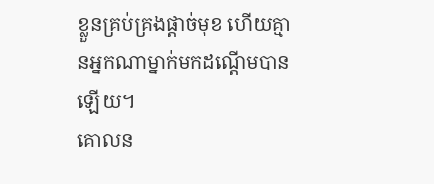ខ្លួនគ្រប់គ្រងផ្តាច់មុខ ហើយគ្មានអ្នកណាម្នាក់មកដណ្តើមបានឡើយ។
គោលន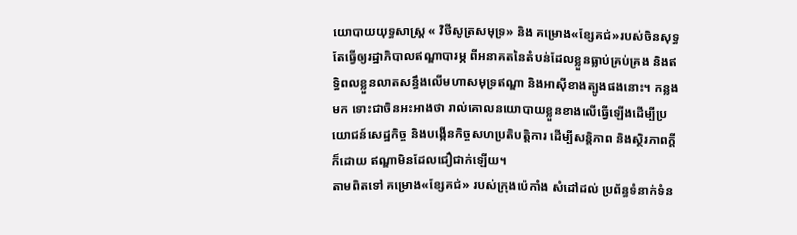យោបាយយុទ្ធសាស្ត្រ « វិថីសូត្រសមុទ្រ» និង គម្រោង«ខ្សែគជ់»របស់ចិនសុទ្ធតែធ្វើឲ្យរដ្ឋាភិបាលឥណ្ឌាបារម្ភ ពីអនាគតនៃតំបន់ដែលខ្លួនធ្លាប់គ្រប់គ្រង និងឥទ្ធិពលខ្លួនលាតសន្ធឹងលើមហាសមុទ្រឥណ្ឌា និងអាស៊ីខាងត្បូងផងនោះ។ កន្លងមក ទោះជាចិនអះអាងថា រាល់គោលនយោបាយខ្លួនខាងលើធ្វើឡើងដើម្បីប្រយោជន៍សេដ្ឋកិច្ច និងបង្កើនកិច្ចសហប្រតិបត្តិការ ដើម្បីសន្តិភាព និងស្ថិរភាពក្តីក៏ដោយ ឥណ្ឌាមិនដែលជឿជាក់ឡើយ។
តាមពិតទៅ គម្រោង«ខ្សែគជ់» របស់ក្រុងប៉េកាំង សំដៅដល់ ប្រព័ន្ធទំនាក់ទំន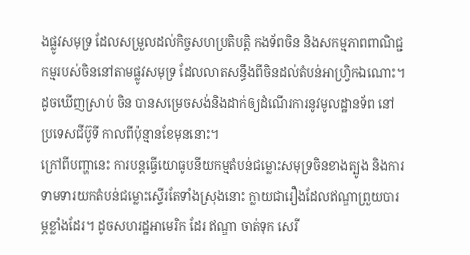ងផ្លូវសមុទ្រ ដែលសម្រួលដល់កិច្ចសហប្រតិបត្តិ កងទ័ពចិន និងសកម្មភាពពាណិជ្ជកម្មរបស់ចិននៅតាមផ្លូវសមុទ្រ ដែលលាតសន្ធឹងពីចិនដល់តំបន់អាហ្វ្រិកឯណោះ។ ដូចឃើញស្រាប់ ចិន បានសម្រេចសង់និងដាក់ឲ្យដំណើរការនូវមូលដ្ឋានទ័ព នៅប្រទេសជីប៊ូទី កាលពីប៉ុន្មានខែមុននោះ។
ក្រៅពីបញ្ហានេះ ការបន្តធ្វើយោធូបនីយកម្មតំបន់ជម្លោះសមុទ្រចិនខាងត្បូង និងការទាមទារយកតំបន់ជម្លោះស្ទើរតែទាំងស្រុងនោះ ក្លាយជារឿងដែលឥណ្ឌាព្រួយបារម្ភខ្លាំងដែរ។ ដូចសហរដ្ឋអាមេរិក ដែរ ឥណ្ឌា ចាត់ទុក សេរី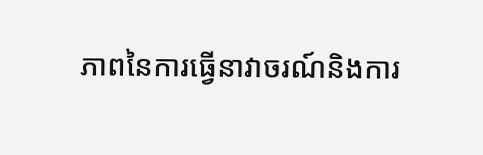ភាពនៃការធ្វើនាវាចរណ៍និងការ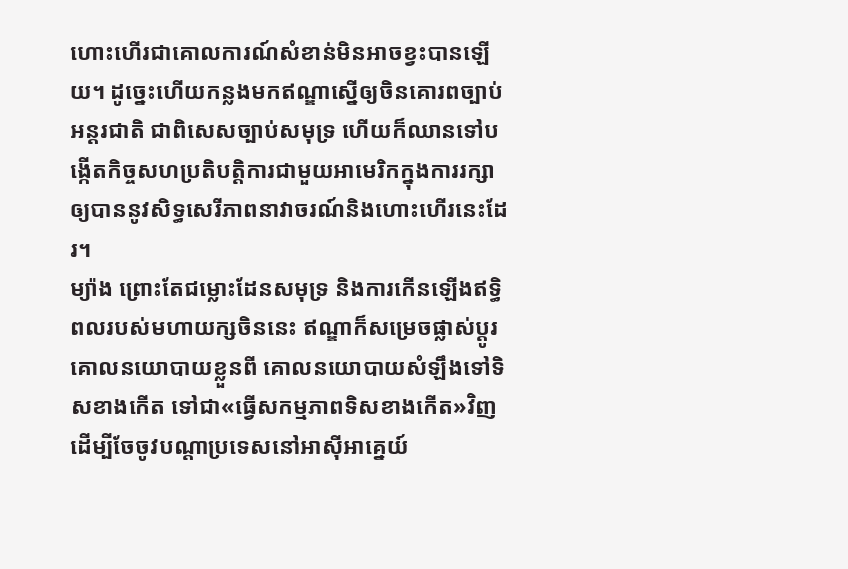ហោះហើរជាគោលការណ៍សំខាន់មិនអាចខ្វះបានឡើយ។ ដូច្នេះហើយកន្លងមកឥណ្ឌាស្នើឲ្យចិនគោរពច្បាប់អន្តរជាតិ ជាពិសេសច្បាប់សមុទ្រ ហើយក៏ឈានទៅបង្កើតកិច្ចសហប្រតិបត្តិការជាមួយអាមេរិកក្នុងការរក្សាឲ្យបាននូវសិទ្ធសេរីភាពនាវាចរណ៍និងហោះហើរនេះដែរ។
ម្យ៉ាង ព្រោះតែជម្លោះដែនសមុទ្រ និងការកើនឡើងឥទ្ធិពលរបស់មហាយក្សចិននេះ ឥណ្ឌាក៏សម្រេចផ្លាស់ប្តូរគោលនយោបាយខ្លួនពី គោលនយោបាយសំឡឹងទៅទិសខាងកើត ទៅជា«ធ្វើសកម្មភាពទិសខាងកើត»វិញ ដើម្បីចែចូវបណ្តាប្រទេសនៅអាស៊ីអាគ្នេយ៍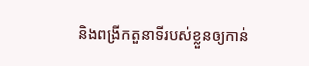និងពង្រីកតួនាទីរបស់ខ្លួនឲ្យកាន់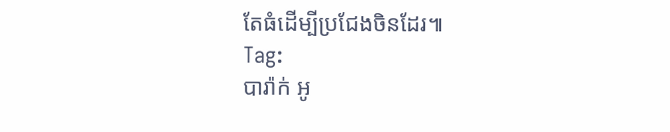តែធំដើម្បីប្រជែងចិនដែរ៕
Tag:
បារ៉ាក់ អូ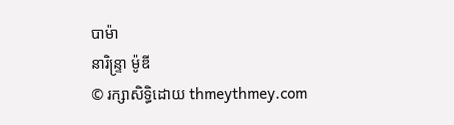បាម៉ា
នារិន្ទ្រា ម៉ូឌី
© រក្សាសិទ្ធិដោយ thmeythmey.com